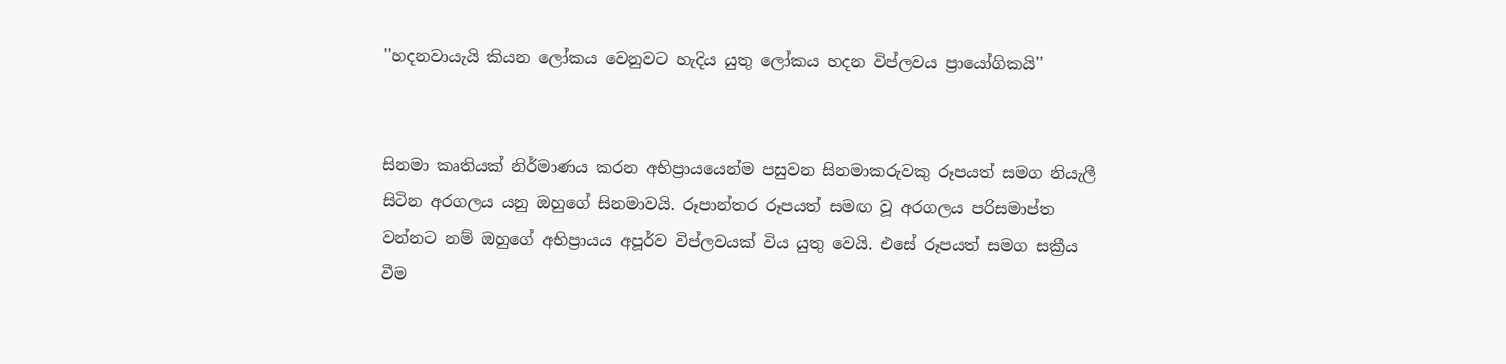''හදනවායැයි කියන ලෝකය වෙනුවට හැදිය යුතු ලෝකය හදන විප්ලවය ප්‍රායෝගිකයි''


සිනමා කෘතියක් නිර්මාණය කරන අභිප්‍රායයෙන්ම පසුවන සිනමාකරුවකු රූපයත් සමග නියැලී සිටින අරගලය යනු ඔහුගේ සිනමාවයි. රූපාන්තර රූපයත් සමඟ වූ අරගලය පරිසමාප්ත වන්නට නම් ඔහුගේ අභිප්‍රායය අපූර්ව විප්ලවයක් විය යුතු වෙයි. එසේ රූපයත් සමග සක්‍රීය වීම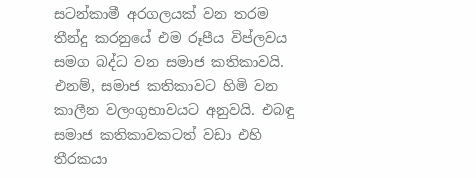සටන්කාමී අරගලයක් වන තරම තීන්දු කරනුයේ එම රූපීය විප්ලවය සමග බද්ධ වන සමාජ කතිකාවයි. එනම්, සමාජ කතිකාවට හිමි වන කාලීන වලංගුභාවයට අනුවයි. එබඳු සමාජ කතිකාවකටත් වඩා එහි තීරකයා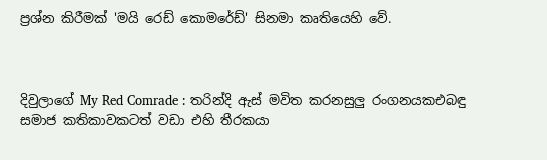ප්‍රශ්න කිරීමක් 'මයි රෙඩ් කොමරේඩ්' සිනමා කෘතියෙහි වේ.



දිවුලාගේ My Red Comrade : තරින්දි ඇස් මවිත කරනසුලු රංගනයකඑබඳු සමාජ කතිකාවකටත් වඩා එහි තීරකයා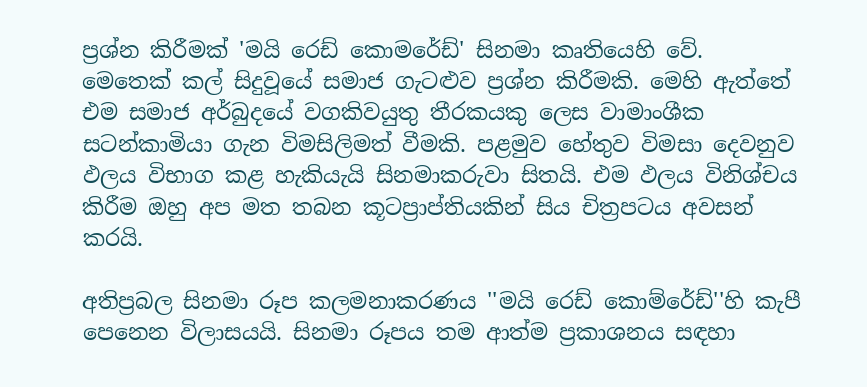ප්‍රශ්න කිරීමක් 'මයි රෙඩ් කොමරේඩ්' සිනමා කෘතියෙහි වේ.
මෙතෙක් කල් සිදුවූයේ සමාජ ගැටළුව ප්‍රශ්න කිරීමකි. මෙහි ඇත්තේ එම සමාජ අර්බුදයේ වගකිවයුතු තීරකයකු ලෙස වාමාංශීක සටන්කාමියා ගැන විමසිලිමත් වීමකි. පළමුව හේතුව විමසා දෙවනුව ඵලය විභාග කළ හැකියැයි සිනමාකරුවා සිතයි. එම ඵලය විනිශ්චය කිරීම ඔහු අප මත තබන කූටප්‍රාප්තියකින් සිය චිත්‍රපටය අවසන් කරයි.

අතිප්‍රබල සිනමා රූප කලමනාකරණය ''මයි රෙඩ් කොම්රේඩ්''හි කැපී පෙනෙන විලාසයයි. සිනමා රූපය තම ආත්ම ප්‍රකාශනය සඳහා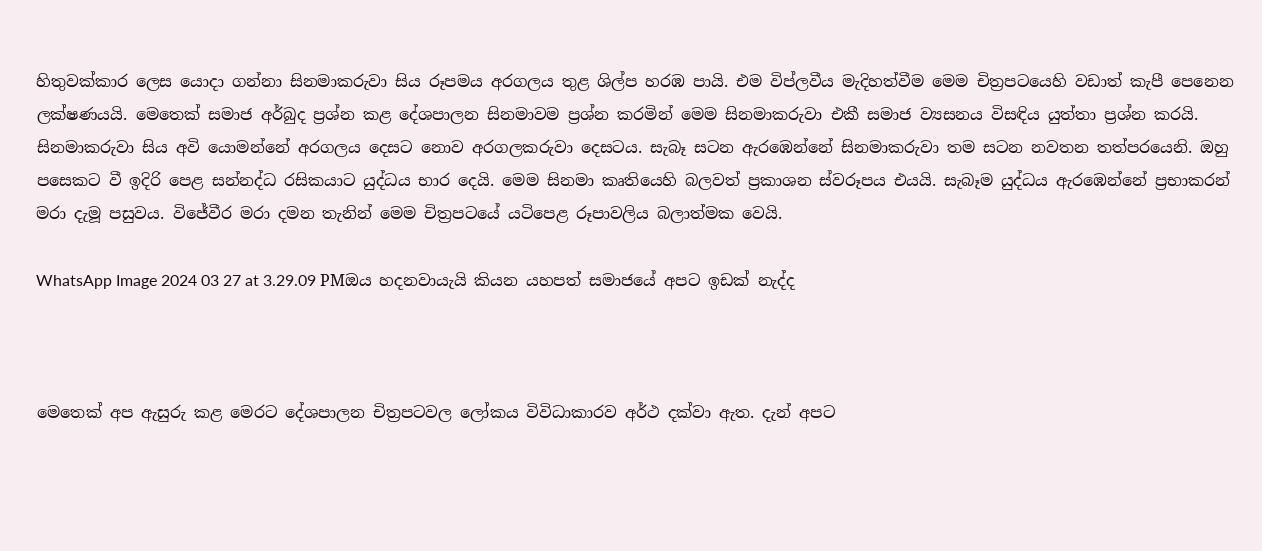හිතුවක්කාර ලෙස යොදා ගන්නා සිනමාකරුවා සිය රූපමය අරගලය තුළ ශිල්ප හරඹ පායි. එම විප්ලවීය මැදිහත්වීම මෙම චිත්‍රපටයෙහි වඩාත් කැපී පෙනෙන ලක්ෂණයයි. මෙතෙක් සමාජ අර්බුද ප්‍රශ්න කළ දේශපාලන සිනමාවම ප්‍රශ්න කරමින් මෙම සිනමාකරුවා එකී සමාජ ව්‍යසනය විසඳිය යුත්තා ප්‍රශ්න කරයි. සිනමාකරුවා සිය අවි යොමන්නේ අරගලය දෙසට නොව අරගලකරුවා දෙසටය. සැබෑ සටන ඇරඹෙන්නේ සිනමාකරුවා තම සටන නවතන තත්පරයෙනි. ඔහු පසෙකට වී ඉදිරි පෙළ සන්නද්ධ රසිකයාට යුද්ධය භාර දෙයි. මෙම සිනමා කෘතියෙහි බලවත් ප්‍රකාශන ස්වරූපය එයයි. සැබෑම යුද්ධය ඇරඹෙන්නේ ප්‍රභාකරන් මරා දැමූ පසුවය. විජේවීර මරා දමන තැනින් මෙම චිත්‍රපටයේ යටිපෙළ රූපාවලිය බලාත්මක වෙයි.

WhatsApp Image 2024 03 27 at 3.29.09 PMඔය හදනවායැයි කියන යහපත් සමාජයේ අපට ඉඩක් නැද්ද



මෙතෙක් අප ඇසුරු කළ මෙරට දේශපාලන චිත්‍රපටවල ලෝකය විවිධාකාරව අර්ථ දක්වා ඇත. දැන් අපට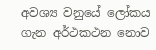අවශ්‍ය වනුයේ ලෝකය ගැන අර්ථකථන නොව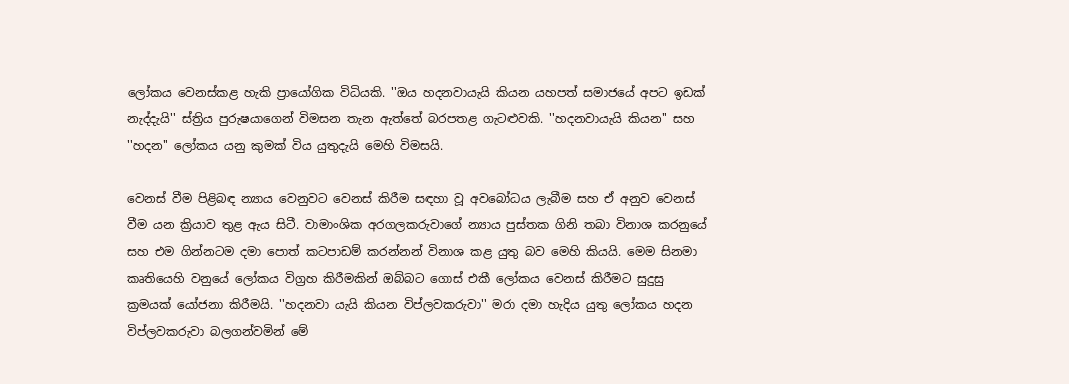ලෝකය වෙනස්කළ හැකි ප්‍රායෝගික විධියකි. ''ඔය හදනවායැයි කියන යහපත් සමාජයේ අපට ඉඩක් නැද්දැයි'' ස්ත්‍රිය පුරුෂයාගෙන් විමසන තැන ඇත්තේ බරපතළ ගැටළුවකි. ''හදනවායැයි කියන'' සහ ''හදන'' ලෝකය යනු කුමක් විය යුතුදැයි මෙහි විමසයි.

වෙනස් වීම පිළිබඳ න්‍යාය වෙනුවට වෙනස් කිරීම සඳහා වූ අවබෝධය ලැබීම සහ ඒ අනුව වෙනස් වීම යන ක්‍රියාව තුළ ඇය සිටී. වාමාංශික අරගලකරුවාගේ න්‍යාය පුස්තක ගිනි තබා විනාශ කරනුයේ සහ එම ගින්නටම දමා පොත් කටපාඩම් කරන්නන් විනාශ කළ යුතු බව මෙහි කියයි. මෙම සිනමා කෘතියෙහි වනුයේ ලෝකය විග්‍රහ කිරීමකින් ඔබ්බට ගොස් එකී ලෝකය වෙනස් කිරීමට සුදුසු ක්‍රමයක් යෝජනා කිරීමයි. ''හදනවා යැයි කියන විප්ලවකරුවා'' මරා දමා හැදිය යුතු ලෝකය හදන විප්ලවකරුවා බලගන්වමින් මේ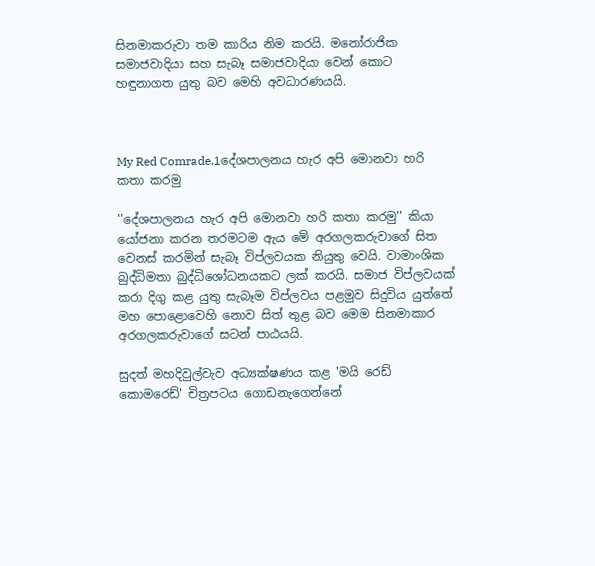සිනමාකරුවා තම කාරිය නිම කරයි. මනෝරාජික සමාජවාදියා සහ සැබෑ සමාජවාදියා වෙන් කොට හඳුනාගත යුතු බව මෙහි අවධාරණයයි.



My Red Comrade.1දේශපාලනය හැර අපි මොනවා හරි කතා කරමු

''දේශපාලනය හැර අපි මොනවා හරි කතා කරමු'' කියා යෝජනා කරන තරමටම ඇය මේ අරගලකරුවාගේ සිත වෙනස් කරමින් සැබෑ විප්ලවයක නියුතු වෙයි. වාමාංශික බුද්ධිමතා බුද්ධිශෝධනයකට ලක් කරයි. සමාජ විප්ලවයක් කරා දිගු කළ යුතු සැබෑම විප්ලවය පළමුව සිදුවිය යුත්තේ මහ පොළොවෙහි නොව සිත් තුළ බව මෙම සිනමාකාර අරගලකරුවාගේ සටන් පාඨයයි.

සුදත් මහදිවුල්වැව අධ්‍යක්ෂණය කළ 'මයි රෙඩ් කොමරෙඩ්' චිත්‍රපටය ගොඩනැගෙන්නේ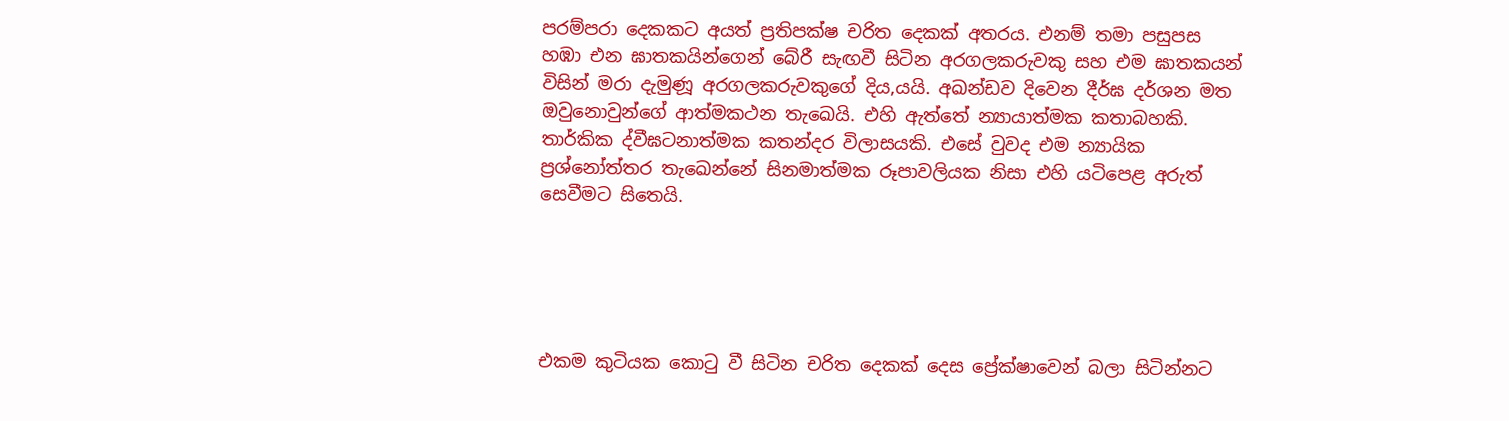පරම්පරා දෙකකට අයත් ප්‍රතිපක්ෂ චරිත දෙකක් අතරය. එනම් තමා පසුපස හඹා එන ඝාතකයින්ගෙන් බේරී සැඟවී සිටින අරගලකරුවකු සහ එම ඝාතකයන් විසින් මරා දැමුණූ අරගලකරුවකුගේ දිය‚යයි. අඛන්ඩව දිවෙන දීර්ඝ දර්ශන මත ඔවුනොවුන්ගේ ආත්මකථන තැඛෙයි. එහි ඇත්තේ න්‍යායාත්මක කතාබහකි. තාර්කික ද්වීඝටනාත්මක කතන්දර විලාසයකි. එසේ වුවද එම න්‍යායික ප්‍රශ්නෝත්තර තැඛෙන්නේ සිනමාත්මක රූපාවලියක නිසා එහි යටිපෙළ අරුත් සෙවීමට සිතෙයි.





එකම කුටියක කොටු වී සිටින චරිත දෙකක් දෙස ප්‍රේක්ෂාවෙන් බලා සිටින්නට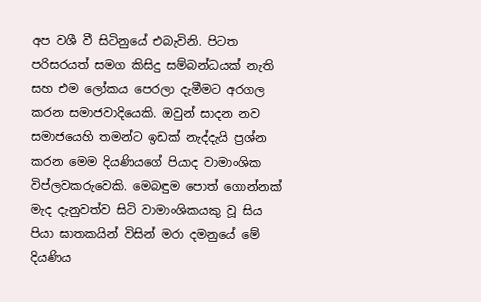අප වශී වී සිටිනුයේ එබැවිනි. පිටත පරිසරයත් සමග කිසිදු සම්බන්ධයක් නැති සහ එම ලෝකය පෙරලා දැමීමට අරගල කරන සමාජවාදියෙකි. ඔවුන් සාදන නව සමාජයෙහි තමන්ට ඉඩක් නැද්දැයි ප්‍රශ්න කරන මෙම දියණියගේ පියාද වාමාංශික විප්ලවකරුවෙකි. මෙබඳුම පොත් ගොන්නක් මැද දැනුවත්ව සිටි වාමාංශිකයකු වූ සිය පියා ඝාතකයින් විසින් මරා දමනුයේ මේ දියණිය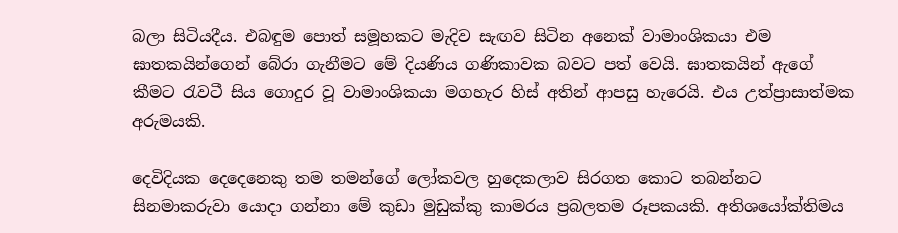බලා සිටියදීය. එබඳුම පොත් සමූහකට මැදිව සැඟව සිටින අනෙක් වාමාංශිකයා එම ඝාතකයින්ගෙන් බේරා ගැනීමට මේ දියණිය ගණිකාවක බවට පත් වෙයි. ඝාතකයින් ඇගේ කීමට රැවටී සිය ගොදුර වූ වාමාංශිකයා මගහැර හිස් අතින් ආපසු හැරෙයි. එය උත්ප්‍රාසාත්මක අරුමයකි.

දෙවිදියක දෙදෙනෙකු තම තමන්ගේ ලෝකවල හුදෙකලාව සිරගත කොට තබන්නට සිනමාකරුවා යොදා ගන්නා මේ කුඩා මුඩුක්කු කාමරය ප්‍රබලතම රූපකයකි. අතිශයෝක්තිමය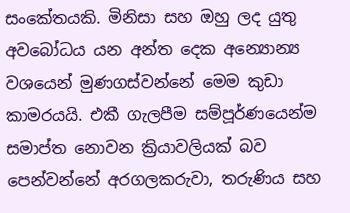සංකේතයකි. මිනිසා සහ ඔහු ලද යුතු අවබෝධය යන අන්ත දෙක අන්‍යොන්‍ය වශයෙන් මුණගස්වන්නේ මෙම කුඩා කාමරයයි. එකී ගැලපීම සම්පූර්ණයෙන්ම සමාප්ත නොවන ක්‍රියාවලියක් බව පෙන්වන්නේ අරගලකරුවා, තරුණිය සහ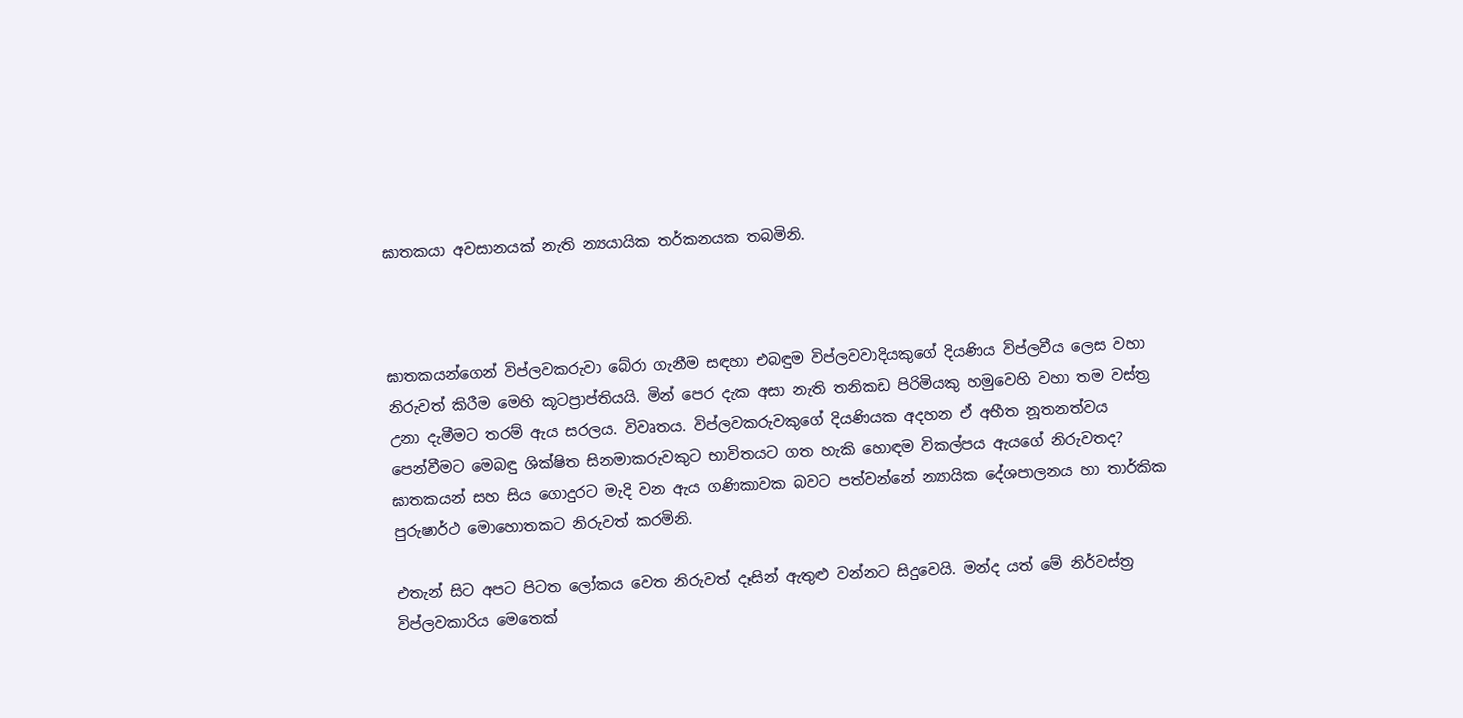ඝාතකයා අවසානයක් නැති න්‍යයායික තර්කනයක තබමිනි.



ඝාතකයන්ගෙන් විප්ලවකරුවා බේරා ගැනීම සඳහා එබඳුම විප්ලවවාදියකුගේ දියණිය විප්ලවීය ලෙස වහා නිරුවත් කිරීම මෙහි කූටප්‍රාප්තියයි. මින් පෙර දැක අසා නැති තනිකඩ පිරිමියකු හමුවෙහි වහා තම වස්ත්‍ර උනා දැමීමට තරම් ඇය සරලය. විවෘතය. විප්ලවකරුවකුගේ දියණියක අදහන ඒ අභීත නූතනත්වය පෙන්වීමට මෙබඳු ශික්ෂිත සිනමාකරුවකුට භාවිතයට ගත හැකි හොඳම විකල්පය ඇයගේ නිරුවතද? ඝාතකයන් සහ සිය ගොදුරට මැදි වන ඇය ගණිකාවක බවට පත්වන්නේ න්‍යායික දේශපාලනය හා තාර්කික පුරුෂාර්ථ මොහොතකට නිරුවත් කරමිනි.

එතැන් සිට අපට පිටත ලෝකය වෙත නිරුවත් දෑසින් ඇතුළු වන්නට සිදුවෙයි. මන්ද යත් මේ නිර්වස්ත්‍ර විප්ලවකාරිය මෙතෙක්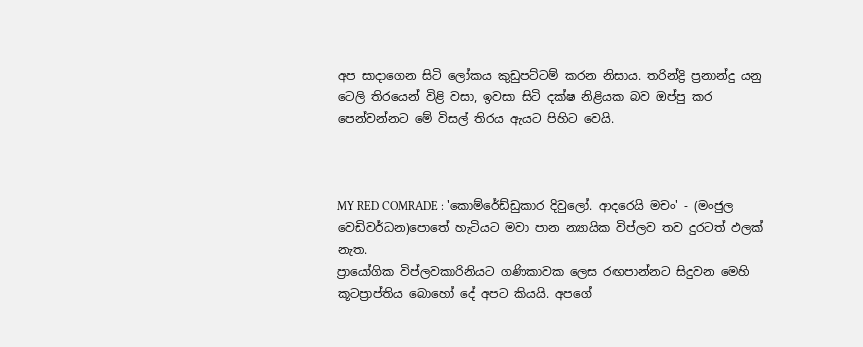අප සාදාගෙන සිටි ලෝකය කුඩුපට්ටම් කරන නිසාය. තරින්ද්‍රි ප්‍රනාන්දු යනු ටෙලි තිරයෙන් විළි වසා, ඉවසා සිටි දක්ෂ නිළියක බව ඔප්පු කර පෙන්වන්නට මේ විසල් තිරය ඇයට පිහිට වෙයි.



MY RED COMRADE : 'කොම්රේඩ්ඩුකාර දිවුලෝ. ආදරෙයි මචං' - (මංජුල වෙඩිවර්ධන)පොතේ හැටියට මවා පාන න්‍යායික විප්ලව තව දුරටත් ඵලක් නැත.
ප්‍රායෝගික විප්ලවකාරිනියට ගණිකාවක ලෙස රඟපාන්නට සිදුවන මෙහි කූටප්‍රාප්තිය බොහෝ දේ අපට කියයි. අපගේ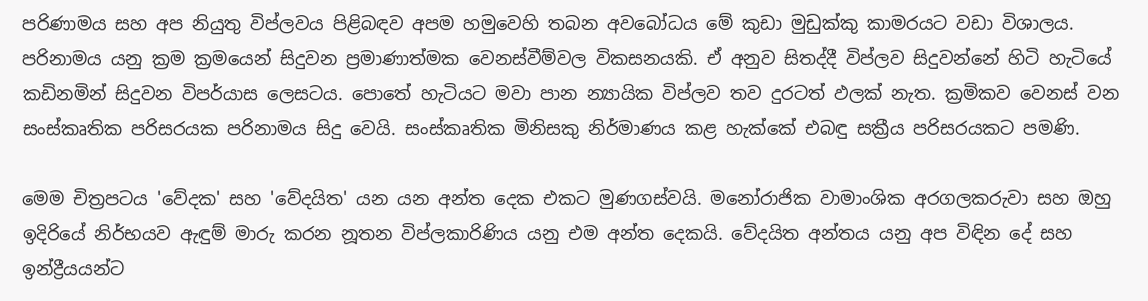පරිණාමය සහ අප නියුතු විප්ලවය පිළිබඳව අපම හමුවෙහි තබන අවබෝධය මේ කුඩා මුඩුක්කු කාමරයට වඩා විශාලය. පරිනාමය යනු ක්‍රම ක්‍රමයෙන් සිදුවන ප්‍රමාණාත්මක වෙනස්වීම්වල විකසනයකි. ඒ අනුව සිතද්දී විප්ලව සිදුවන්නේ හිටි හැටියේ කඩිනමින් සිදුවන විපර්යාස ලෙසටය. පොතේ හැටියට මවා පාන න්‍යායික විප්ලව තව දුරටත් ඵලක් නැත. ක්‍රමිකව වෙනස් වන සංස්කෘතික පරිසරයක පරිනාමය සිදු වෙයි. සංස්කෘතික මිනිසකු නිර්මාණය කළ හැක්කේ එබඳු සක්‍රීය පරිසරයකට පමණි.

මෙම චිත්‍රපටය 'වේදක' සහ 'වේදයිත' යන යන අන්ත දෙක එකට මුණගස්වයි. මනෝරාජික වාමාංශික අරගලකරුවා සහ ඔහු ඉදිරියේ නිර්භයව ඇඳුම් මාරු කරන නූතන විප්ලකාරිණිය යනු එම අන්ත දෙකයි. වේදයිත අන්තය යනු අප විඳින දේ සහ ඉන්ද්‍රීයයන්ට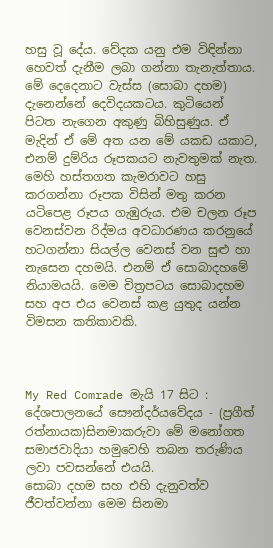හසු වූ දේය. වේදක යනු එම විඳින්නා හෙවත් දැනීම ලබා ගන්නා තැනැත්තාය. මේ දෙදෙනාට වැස්ස (සොබා දහම) දැනෙන්නේ දෙවිදයකටය. කුටියෙන් පිටත නැගෙන අකුණු බිහිසුණුය. ඒ මැදින් ඒ මේ අත යන මේ යකඩ යකාට, එනම් දුම්රිය රූපකයට නැවතුමක් නැත. මෙහි හස්තගත කැමරාවට හසු කරගන්නා රූපක විසින් මතු කරන යටිපෙළ රූපය ගැඹුරුය. එම චලන රූප වෙනස්වන රිද්මය අවධාරණය කරනුයේ හටගන්නා සියල්ල වෙනස් වන සුළු හා නැසෙන දහමයි. එනම් ඒ සොබාදහමේ නියාමයයි. මෙම චිත්‍රපටය සොබාදහම සහ අප එය වෙනස් කළ යුතුද යන්න විමසන කතිකාවකි.



My Red Comrade මැයි 17 සිට : දේශපාලනයේ සෞන්දර්යවේදය - (ප්‍රගීත් රත්නායක)සිනමාකරුවා මේ මනෝගත සමාජවාදියා හමුවෙහි තබන තරුණිය ලවා පවසන්නේ එයයි.
සොබා දහම සහ එහි දැනුවත්ව ජීවත්වන්නා මෙම සිනමා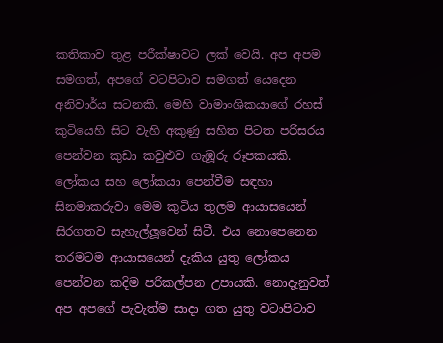කතිකාව තුළ පරීක්ෂාවට ලක් වෙයි. අප අපම සමගත්, අපගේ වටපිටාව සමගත් යෙදෙන අනිවාර්ය සටනකි. මෙහි වාමාංශිකයාගේ රහස් කුටියෙහි සිට වැහි අකුණු සහිත පිටත පරිසරය පෙන්වන කුඩා කවුළුව ගැඹූරු රූපකයකි. ලෝකය සහ ලෝකයා පෙන්වීම සඳහා සිනමාකරුවා මෙම කුටිය තුලම ආයාසයෙන් සිරගතව සැහැල්ලූවෙන් සිටී. එය නොපෙනෙන තරමටම ආයාසයෙන් දැකිය යුතු ලෝකය පෙන්වන කදිම පරිකල්පන උපායකි. නොදැනුවත් අප අපගේ පැවැත්ම සාදා ගත යුතු වටාපිටාව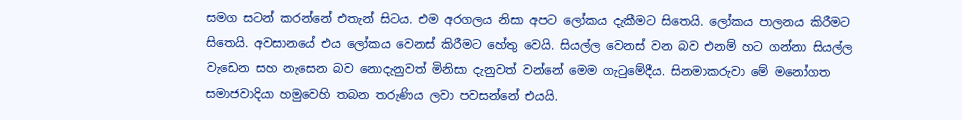සමග සටන් කරන්නේ එතැන් සිටය. එම අරගලය නිසා අපට ලෝකය දැකීමට සිතෙයි. ලෝකය පාලනය කිරීමට සිතෙයි. අවසානයේ එය ලෝකය වෙනස් කිරීමට හේතු වෙයි. සියල්ල වෙනස් වන බව එනම් හට ගන්නා සියල්ල වැඩෙන සහ නැසෙන බව නොදැනුවත් මිනිසා දැනුවත් වන්නේ මෙම ගැටුමේදීය. සිනමාකරුවා මේ මනෝගත සමාජවාදියා හමුවෙහි තබන තරුණිය ලවා පවසන්නේ එයයි.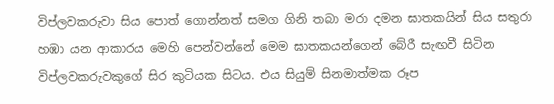විප්ලවකරුවා සිය පොත් ගොන්නත් සමග ගිනි තබා මරා දමන ඝාතකයින් සිය සතුරා හඹා යන ආකාරය මෙහි පෙන්වන්නේ මෙම ඝාතකයන්ගෙන් බේරී සැඟවී සිටින විප්ලවකරුවකුගේ සිර කුටියක සිටය. එය සියුම් සිනමාත්මක රූප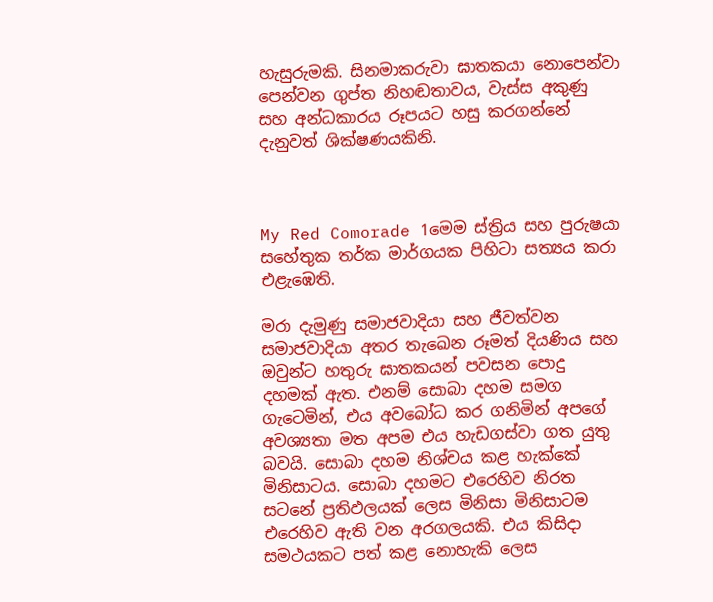හැසුරුමකි. සිනමාකරුවා ඝාතකයා නොපෙන්වා පෙන්වන ගුප්ත නිහඬතාවය, වැස්ස අකුණු සහ අන්ධකාරය රූපයට හසු කරගන්නේ දැනුවත් ශික්ෂණයකිනි.



My Red Comorade 1මෙම ස්ත්‍රිය සහ පුරුෂයා සහේතුක තර්ක මාර්ගයක පිහිටා සත්‍යය කරා එළැඹෙති.

මරා දැමුණු සමාජවාදියා සහ ජීවත්වන සමාජවාදියා අතර තැඛෙන රූමත් දියණිය සහ ඔවුන්ට හතුරු ඝාතකයන් පවසන පොදු දහමක් ඇත. එනම් සොබා දහම සමග ගැටෙමින්, එය අවබෝධ කර ගනිමින් අපගේ අවශ්‍යතා මත අපම එය හැඩගස්වා ගත යුතු බවයි. සොබා දහම නිශ්චය කළ හැක්කේ මිනිසාටය. සොබා දහමට එරෙහිව නිරත සටනේ ප්‍රතිඵලයක් ලෙස මිනිසා මිනිසාටම එරෙහිව ඇති වන අරගලයකි. එය කිසිදා සමථයකට පත් කළ නොහැකි ලෙස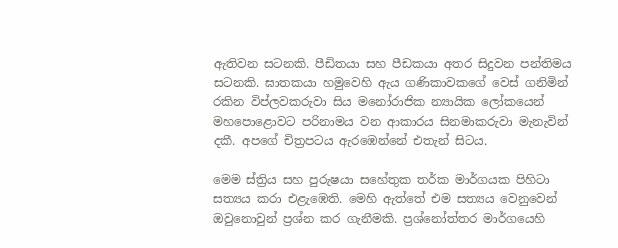ඇතිවන සටනකි. පීඩිතයා සහ පීඩකයා අතර සිදුවන පන්තිමය සටනකි. ඝාතකයා හමුවෙහි ඇය ගණිකාවකගේ වෙස් ගනිමින් රකින විප්ලවකරුවා සිය මනෝරාජික න්‍යායික ලෝකයෙන් මහපොළොවට පරිනාමය වන ආකාරය සිනමාකරුවා මැනැවින් දකී. අපගේ චිත්‍රපටය ඇරඹෙන්නේ එතැන් සිටය.

මෙම ස්ත්‍රිය සහ පුරුෂයා සහේතුක තර්ක මාර්ගයක පිහිටා සත්‍යය කරා එළැඹෙති. මෙහි ඇත්තේ එම සත්‍යය වෙනුවෙන් ඔවුනොවුන් ප්‍රශ්න කර ගැනීමකි. ප්‍රශ්නෝත්තර මාර්ගයෙහි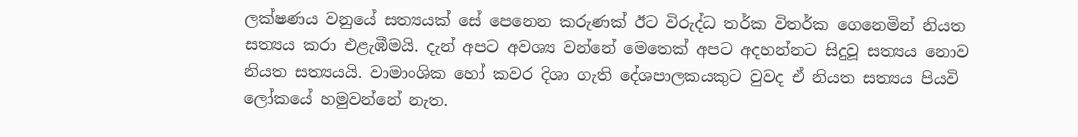ලක්ෂණය වනුයේ සත්‍යයක් සේ පෙනෙන කරුණක් ඊට විරුද්ධ තර්ක විතර්ක ගෙනෙමින් නියත සත්‍යය කරා එළැඹීමයි. දැන් අපට අවශ්‍ය වන්නේ මෙතෙක් අපට අදහන්නට සිදුවූ සත්‍යය නොව නියත සත්‍යයයි. වාමාංශික හෝ කවර දිශා ගැති දේශපාලකයකුට වුවද ඒ නියත සත්‍යය පියවි ලෝකයේ හමුවන්නේ නැත.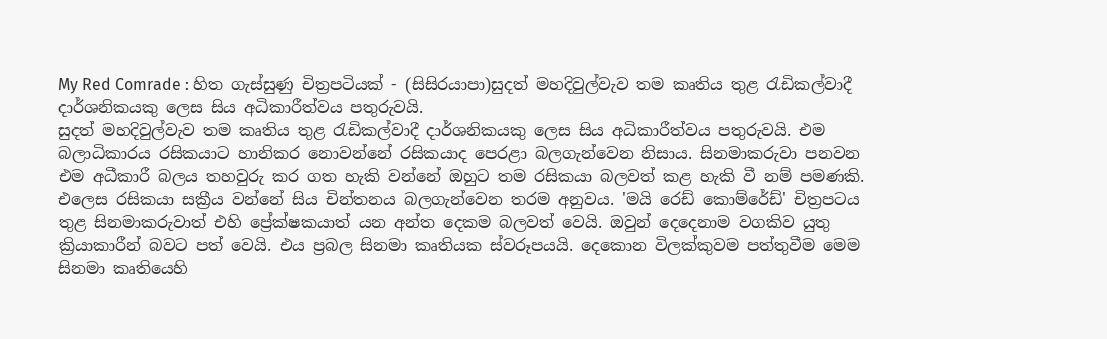My Red Comrade : හිත ගැස්සුණු චිත්‍රපටියක් - (සිසිරයාපා)සුදත් මහදිවුල්වැව තම කෘතිය තුළ රැඩිකල්වාදී දාර්ශනිකයකු ලෙස සිය අධිකාරීත්වය පතුරුවයි.
සුදත් මහදිවුල්වැව තම කෘතිය තුළ රැඩිකල්වාදී දාර්ශනිකයකු ලෙස සිය අධිකාරීත්වය පතුරුවයි. එම බලාධිකාරය රසිකයාට හානිකර නොවන්නේ රසිකයාද පෙරළා බලගැන්වෙන නිසාය. සිනමාකරුවා පනවන එම අධීකාරී බලය තහවුරු කර ගත හැකි වන්නේ ඔහුට තම රසිකයා බලවත් කළ හැකි වී නම් පමණකි. එලෙස රසිකයා සක්‍රීය වන්නේ සිය චින්තනය බලගැන්වෙන තරම අනුවය. 'මයි රෙඩ් කොම්රේඩ්' චිත්‍රපටය තුළ සිනමාකරුවාත් එහි ප්‍රේක්ෂකයාත් යන අන්ත දෙකම බලවත් වෙයි. ඔවුන් දෙදෙනාම වගකිව යුතු ක්‍රියාකාරීන් බවට පත් වෙයි. එය ප්‍රබල සිනමා කෘතියක ස්වරූපයයි. දෙකොන විලක්කුවම පත්තුවීම මෙම සිනමා කෘතියෙහි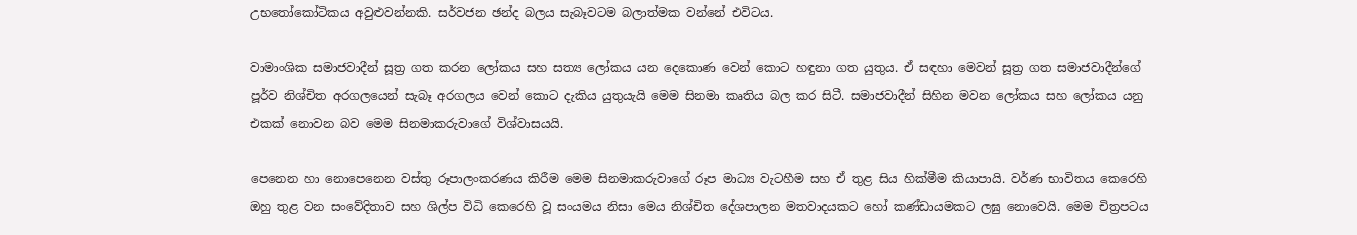උභතෝකෝටිකය අවුළුවන්නකි. සර්වජන ඡන්ද බලය සැබෑවටම බලාත්මක වන්නේ එවිටය.

වාමාංශික සමාජවාදීන් සූත්‍ර ගත කරන ලෝකය සහ සත්‍ය ලෝකය යන දෙකොණ වෙන් කොට හඳුනා ගත යුතුය. ඒ සඳහා මෙවන් සූත්‍ර ගත සමාජවාදීන්ගේ පූර්ව නිශ්චිත අරගලයෙන් සැබෑ අරගලය වෙන් කොට දැකිය යුතුයැයි මෙම සිනමා කෘතිය බල කර සිටී. සමාජවාදීන් සිහින මවන ලෝකය සහ ලෝකය යනු එකක් නොවන බව මෙම සිනමාකරුවාගේ විශ්වාසයයි.

පෙනෙන හා නොපෙනෙන වස්තු රූපාලංකරණය කිරීම මෙම සිනමාකරුවාගේ රූප මාධ්‍ය වැටහීම සහ ඒ තුළ සිය හික්මීම කියාපායි. වර්ණ භාවිතය කෙරෙහි ඔහු තුළ වන සංවේදිතාව සහ ශිල්ප විධි කෙරෙහි වූ සංයමය නිසා මෙය නිශ්චිත දේශපාලන මතවාදයකට හෝ කණ්ඩායමකට ලඝු නොවෙයි. මෙම චිත්‍රපටය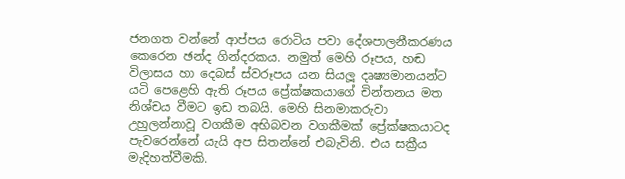ජනගත වන්නේ ආප්පය රොටිය පවා දේශපාලනීකරණය කෙරෙන ඡන්ද ගින්දරකය. නමුත් මෙහි රූපය, හඬ විලාසය හා දෙබස් ස්වරූපය යන සියලූ දෘෂ්‍යමානයන්ට යටි පෙළෙහි ඇති රූපය ප්‍රේක්ෂකයාගේ චින්තනය මත නිශ්චය වීමට ඉඩ තබයි. මෙහි සිනමාකරුවා උහුලන්නාවූ වගකීම අභිබවන වගකීමක් ප්‍රේක්ෂකයාටද පැවරෙන්නේ යැයි අප සිතන්නේ එබැවිනි. එය සක්‍රීය මැදිහත්වීමකි.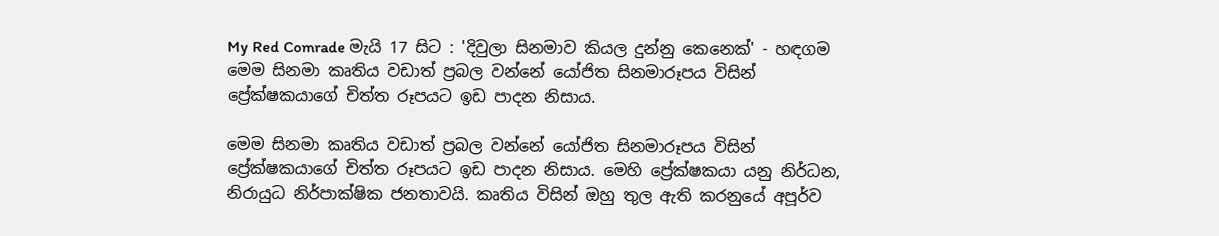My Red Comrade මැයි 17 සිට : 'දිවුලා සිනමාව කියල දුන්නු කෙනෙක්' - හඳගම
මෙම සිනමා කෘතිය වඩාත් ප්‍රබල වන්නේ යෝජිත සිනමාරූපය විසින් ප්‍රේක්ෂකයාගේ චිත්ත රූපයට ඉඩ පාදන නිසාය.

මෙම සිනමා කෘතිය වඩාත් ප්‍රබල වන්නේ යෝජිත සිනමාරූපය විසින් ප්‍රේක්ෂකයාගේ චිත්ත රූපයට ඉඩ පාදන නිසාය. මෙහි ප්‍රේක්ෂකයා යනු නිර්ධන, නිරායුධ නිර්පාක්ෂික ජනතාවයි. කෘතිය විසින් ඔහු තුල ඇති කරනුයේ අපූර්ව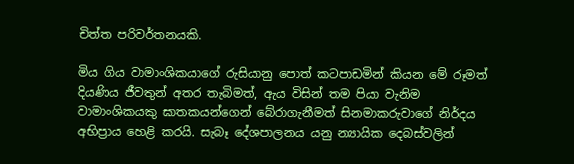චිත්ත පරිවර්තනයකි.

මිය ගිය වාමාංශිකයාගේ රුසියානු පොත් කටපාඩමින් කියන මේ රූමත් දියණිය ජීවතුන් අතර තැබිමත්, ඇය විසින් තම පියා වැනිම වාමාංශිකයකු ඝාතකයන්ගෙන් බේරාගැනීමත් සිනමාකරුවාගේ නිර්දය අභිප්‍රාය හෙළි කරයි. සැබෑ දේශපාලනය යනු න්‍යායික දෙබස්වලින්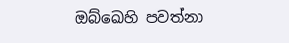ඔබ්ඛෙහි පවත්නා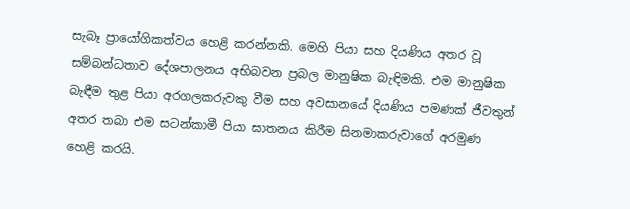සැබෑ ප්‍රායෝගිකත්වය හෙළි කරන්නකි. මෙහි පියා සහ දියණිය අතර වූ සම්බන්ධතාව දේශපාලනය අභිබවන ප්‍රබල මානුෂික බැඳිමකි. එම මානුෂික බැඳීම තුළ පියා අරගලකරුවකු වීම සහ අවසානයේ දියණිය පමණක් ජීවතුන් අතර තබා එම සටන්කාමී පියා ඝාතනය කිරීම සිනමාකරුවාගේ අරමුණ හෙළි කරයි.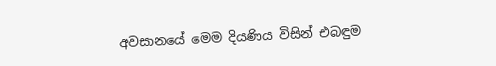අවසානයේ මෙම දියණිය විසින් එබඳුම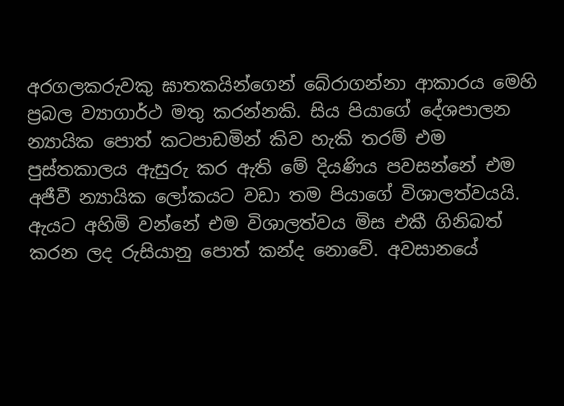අරගලකරුවකු ඝාතකයින්ගෙන් බේරාගන්නා ආකාරය මෙහි ප්‍රබල ව්‍යාගාර්ථ මතු කරන්නකි. සිය පියාගේ දේශපාලන න්‍යායික පොත් කටපාඩමින් කිව හැකි තරම් එම පුස්තකාලය ඇසුරු කර ඇති මේ දියණිය පවසන්නේ එම අජීවී න්‍යායික ලෝකයට වඩා තම පියාගේ විශාලත්වයයි. ඇයට අහිමි වන්නේ එම විශාලත්වය මිස එකී ගිනිබත් කරන ලද රුසියානු පොත් කන්ද නොවේ. අවසානයේ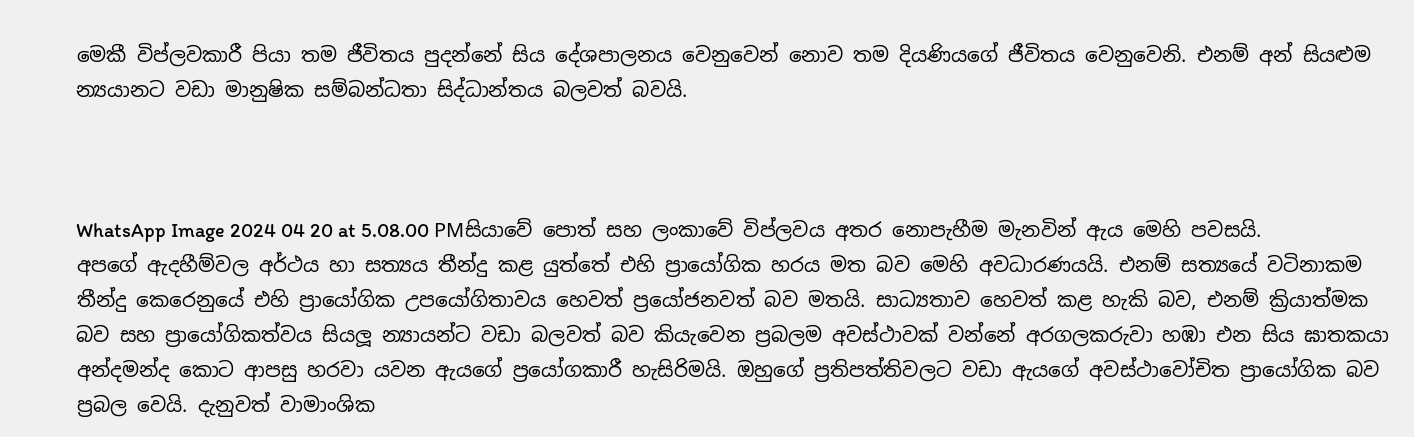මෙකී විප්ලවකාරී පියා තම ජීවිතය පුදන්නේ සිය දේශපාලනය වෙනුවෙන් නොව තම දියණියගේ ජීවිතය වෙනුවෙනි. එනම් අන් සියළුම න්‍යයානට වඩා මානුෂික සම්බන්ධතා සිද්ධාන්තය බලවත් බවයි.



WhatsApp Image 2024 04 20 at 5.08.00 PMසියාවේ පොත් සහ ලංකාවේ විප්ලවය අතර නොපැහීම මැනවින් ඇය මෙහි පවසයි.
අපගේ ඇදහීම්වල අර්ථය හා සත්‍යය තීන්දු කළ යුත්තේ එහි ප්‍රායෝගික හරය මත බව මෙහි අවධාරණයයි. එනම් සත්‍යයේ වටිනාකම තීන්දු කෙරෙනුයේ එහි ප්‍රායෝගික උපයෝගිතාවය හෙවත් ප්‍රයෝජනවත් බව මතයි. සාධ්‍යතාව හෙවත් කළ හැකි බව, එනම් ක්‍රියාත්මක බව සහ ප්‍රායෝගිකත්වය සියලූ න්‍යායන්ට වඩා බලවත් බව කියැවෙන ප්‍රබලම අවස්ථාවක් වන්නේ අරගලකරුවා හඹා එන සිය ඝාතකයා අන්දමන්ද කොට ආපසු හරවා යවන ඇයගේ ප්‍රයෝගකාරී හැසිරිමයි. ඔහුගේ ප්‍රතිපත්තිවලට වඩා ඇයගේ අවස්ථාවෝචිත ප්‍රායෝගික බව ප්‍රබල වෙයි. දැනුවත් වාමාංශික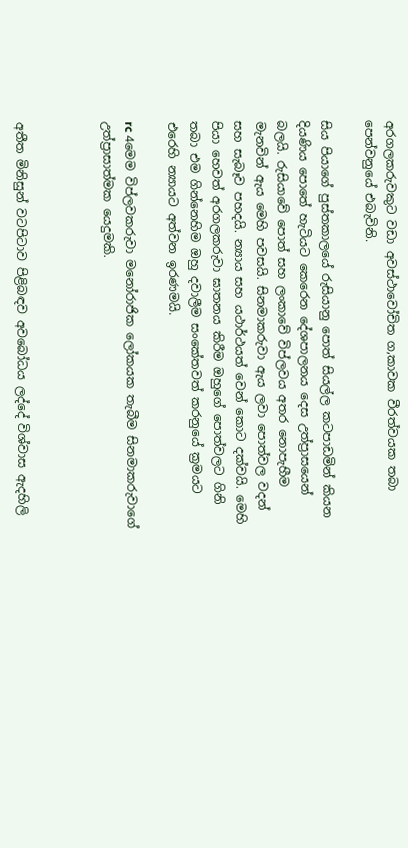අරගලකරුවකුට වඩා අවස්ථාවෝචිත ග‚කාවක වීරත්වයක තබා පෙන්වනුයේ එබැවිනි.

සිය පියාගේ පුස්තකාලයේ රුසියානු පොත් සියල්ල කටපාඩමින් කියන දියණිය පොතේ හැටියට කෙරෙන දේශපාලනය දෙස උත්ප්‍රාසයෙන් බලයි. රුසියාවේ පොත් සහ ලංකාවේ විප්ලවය අතර නොපැහීම මැනවින් ඇය මෙහි පවසයි. සිනමාකරුවා ඇය ලවා පොත්වල වදන් සහ සැබෑව පහදයි. න්‍යාය සහ යථාර්ථයත් වෙන් කොට දක්වයි. මෙහි පියා හෙවත් අරගලකරුවා ඝාතනය කිරීම ඔහුගේ පොත්වලට ගිනි තබා එම ගින්නෙහිම ඔහු දවාලීම සංකේතවත් කරනුයේ ක්‍රමයට එරෙහි න්‍යායට අත්වන ඉරණමයි.

rc 4මෙම විප්ලවකරුවා මනෝරාජික ලෝකයක තැබීම සිනමාකරුවාගේ උත්ප්‍රාසාත්මක යෙදුමකි.



අතීත මිනිසුන් වටපිටාව පිළිබඳව අවබෝධය ලද්දේ විශ්වාස ඇදහිලි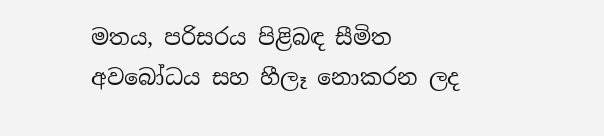මතය, පරිසරය පිළිබඳ සීමිත අවබෝධය සහ හීලෑ නොකරන ලද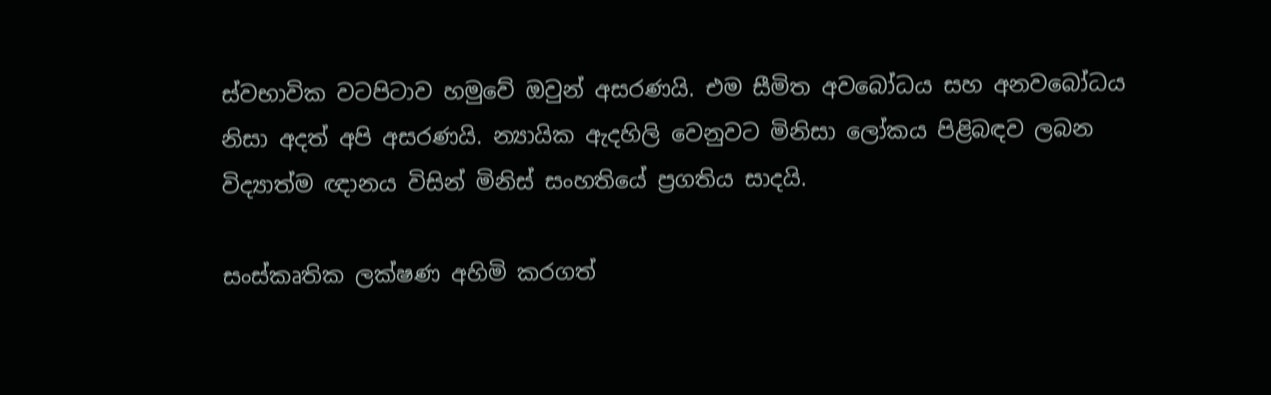ස්වභාවික වටපිටාව හමුවේ ඔවුන් අසරණයි. එම සීමිත අවබෝධය සහ අනවබෝධය නිසා අදත් අපි අසරණයි. න්‍යායික ඇදහිලි වෙනුවට මිනිසා ලෝකය පිළිබඳව ලබන විද්‍යාත්ම ඥානය විසින් මිනිස් සංහතියේ ප්‍රගතිය සාදයි.

සංස්කෘතික ලක්ෂණ අහිමි කරගත්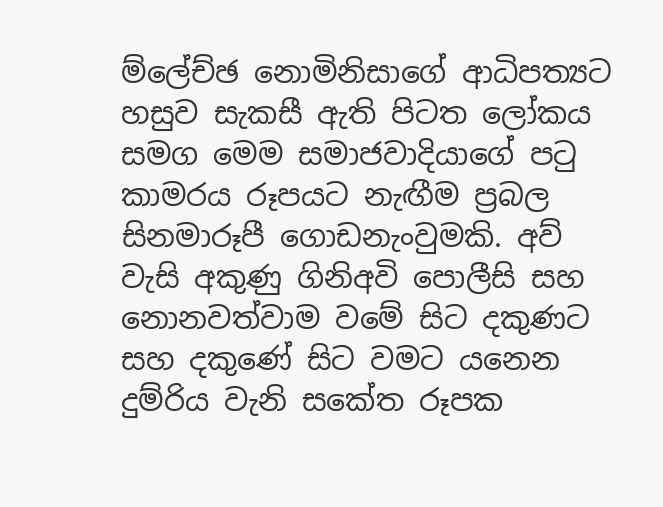ම්ලේච්ඡ නොමිනිසාගේ ආධිපත්‍යට හසුව සැකසී ඇති පිටත ලෝකය සමග මෙම සමාජවාදියාගේ පටු කාමරය රූපයට නැඟීම ප්‍රබල සිනමාරූපී ගොඩනැංවුමකි. අව් වැසි අකුණු ගිනිඅවි පොලීසි සහ නොනවත්වාම වමේ සිට දකුණට සහ දකුණේ සිට වමට යනෙන දුම්රිය වැනි සකේත රූපක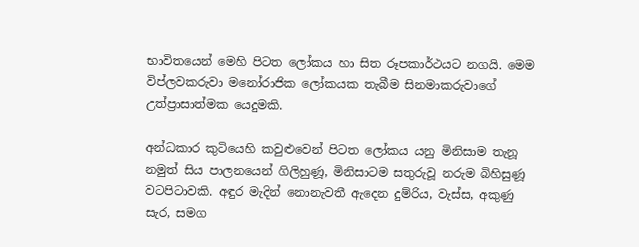භාවිතයෙන් මෙහි පිටත ලෝකය හා සිත රූපකාර්ථයට නගයි. මෙම විප්ලවකරුවා මනෝරාජික ලෝකයක තැබීම සිනමාකරුවාගේ උත්ප්‍රාසාත්මක යෙදුමකි.

අන්ධකාර කුටියෙහි කවුළුවෙන් පිටත ලෝකය යනු මිනිසාම තැනූ නමුත් සිය පාලනයෙන් ගිලිහුණූ, මිනිසාටම සතුරුවූ නරුම බිහිසුණූ වටපිටාවකි. අඳුර මැදින් නොනැවතී ඇදෙන දුම්රිය, වැස්ස, අකුණු සැර, සමග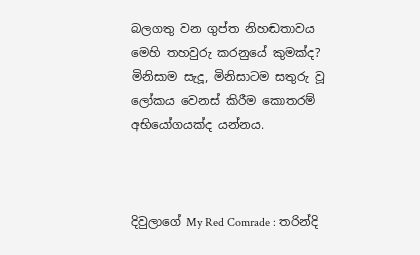බලගතු වන ගුප්ත නිහඬතාවය මෙහි තහවුරු කරනුයේ කුමක්ද? මිනිසාම සැදූ, මිනිසාටම සතුරු වූ ලෝකය වෙනස් කිරීම කොතරම් අභියෝගයක්ද යන්නය.



දිවුලාගේ My Red Comrade : තරින්දි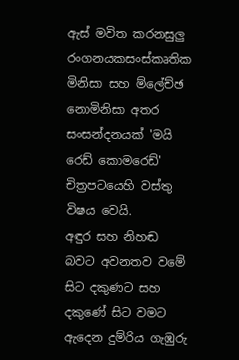ඇස් මවිත කරනසුලු රංගනයකසංස්කෘතික මිනිසා සහ ම්ලේච්ඡ නොමිනිසා අතර සංසන්දනයක් 'මයි රෙඩ් කොමරෙඩ්' චිත්‍රපටයෙහි වස්තු විෂය වෙයි.
අඳුර සහ නිහඬ බවට අවනතව වමේ සිට දකුණට සහ දකුණේ සිට වමට ඇදෙන දුම්රිය ගැඹුරු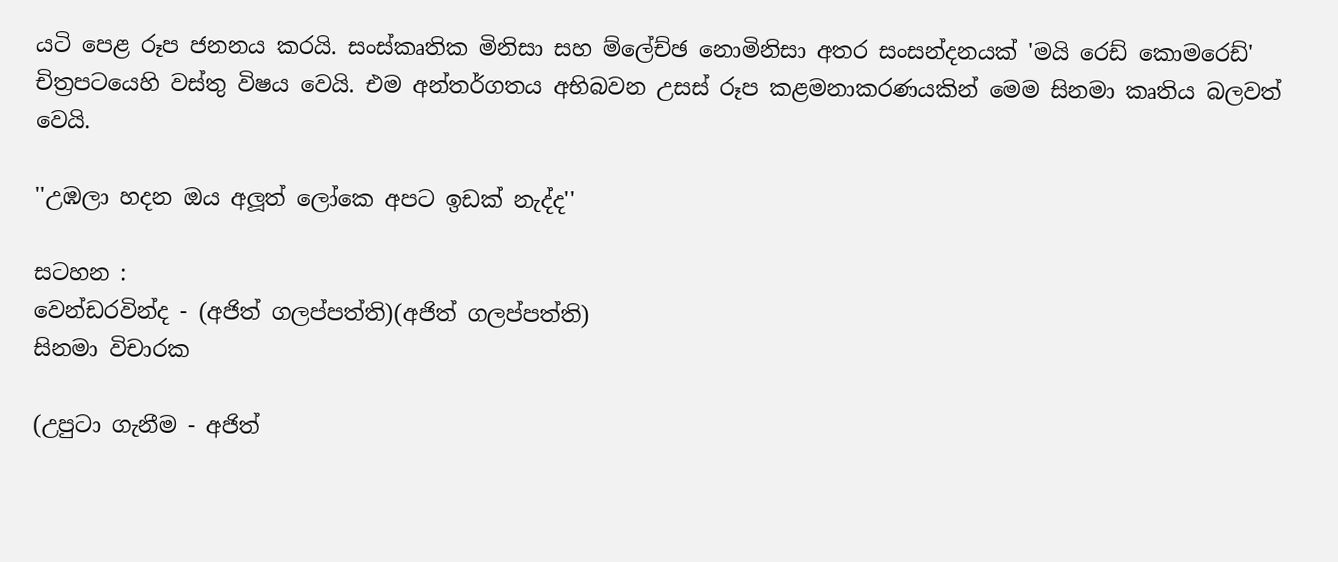යටි පෙළ රූප ජනනය කරයි. සංස්කෘතික මිනිසා සහ ම්ලේච්ඡ නොමිනිසා අතර සංසන්දනයක් 'මයි රෙඩ් කොමරෙඩ්' චිත්‍රපටයෙහි වස්තු විෂය වෙයි. එම අන්තර්ගතය අභිබවන උසස් රූප කළමනාකරණයකින් මෙම සිනමා කෘතිය බලවත් වෙයි.

''උඹලා හදන ඔය අලූත් ලෝකෙ අපට ඉඩක් නැද්ද''

සටහන :
වෙන්ඩරවින්ද - (අජිත් ගලප්පත්ති)(අජිත් ගලප්පත්ති)
සිනමා විචාරක

(උපුටා ගැනීම - අජිත්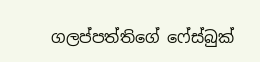ගලප්පත්තිගේ ෆේස්බුක්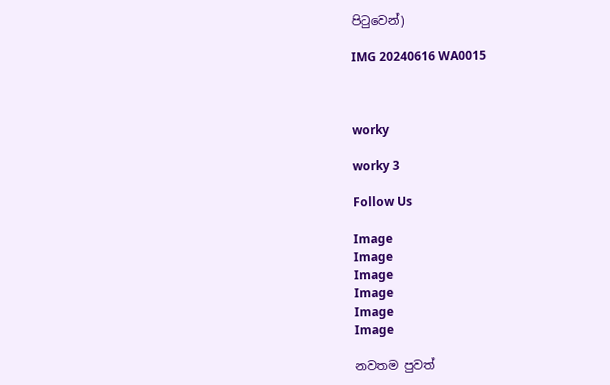පිටුවෙන්)

IMG 20240616 WA0015



worky

worky 3

Follow Us

Image
Image
Image
Image
Image
Image

නවතම පුවත්